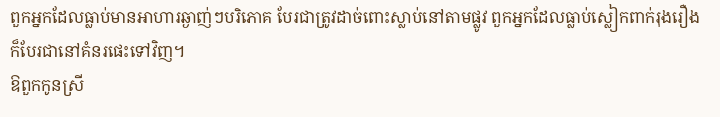ពួកអ្នកដែលធ្លាប់មានអាហារឆ្ងាញ់ៗបរិភោគ បែរជាត្រូវដាច់ពោះស្លាប់នៅតាមផ្លូវ ពួកអ្នកដែលធ្លាប់ស្លៀកពាក់រុងរឿង ក៏បែរជានៅគំនរផេះទៅវិញ។
ឱពួកកូនស្រី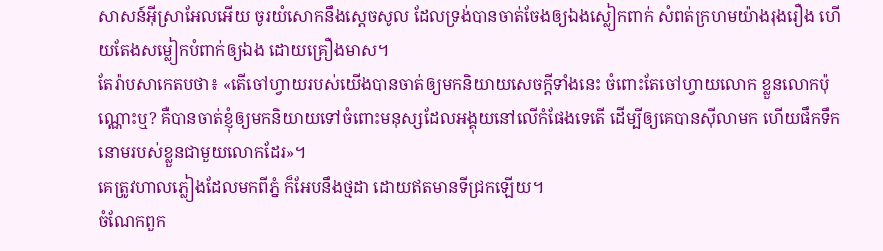សាសន៍អ៊ីស្រាអែលអើយ ចូរយំសោកនឹងស្ដេចសូល ដែលទ្រង់បានចាត់ចែងឲ្យឯងស្លៀកពាក់ សំពត់ក្រហមយ៉ាងរុងរឿង ហើយតែងសម្លៀកបំពាក់ឲ្យឯង ដោយគ្រឿងមាស។
តែរ៉ាបសាកេតបថា៖ «តើចៅហ្វាយរបស់យើងបានចាត់ឲ្យមកនិយាយសេចក្ដីទាំងនេះ ចំពោះតែចៅហ្វាយលោក ខ្លួនលោកប៉ុណ្ណោះឬ? គឺបានចាត់ខ្ញុំឲ្យមកនិយាយទៅចំពោះមនុស្សដែលអង្គុយនៅលើកំផែងទេតើ ដើម្បីឲ្យគេបានស៊ីលាមក ហើយផឹកទឹកនោមរបស់ខ្លួនជាមួយលោកដែរ»។
គេត្រូវហាលភ្លៀងដែលមកពីភ្នំ ក៏អែបនឹងថ្មដា ដោយឥតមានទីជ្រកឡើយ។
ចំណែកពួក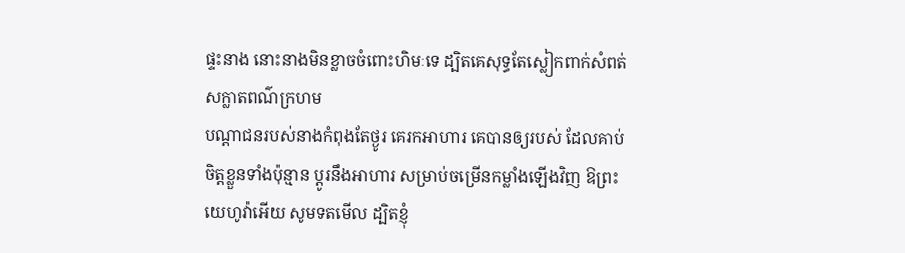ផ្ទះនាង នោះនាងមិនខ្លាចចំពោះហិមៈទេ ដ្បិតគេសុទ្ធតែស្លៀកពាក់សំពត់ សក្លាតពណ៌ក្រហម
បណ្ដាជនរបស់នាងកំពុងតែថ្ងូរ គេរកអាហារ គេបានឲ្យរបស់ ដែលគាប់ចិត្តខ្លួនទាំងប៉ុន្មាន ប្ដូរនឹងអាហារ សម្រាប់ចម្រើនកម្លាំងឡើងវិញ ឱព្រះយេហូវ៉ាអើយ សូមទតមើល ដ្បិតខ្ញុំ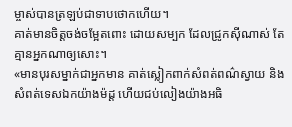ម្ចាស់បានត្រឡប់ជាទាបថោកហើយ។
គាត់មានចិត្តចង់ចម្អែតពោះ ដោយសម្បក ដែលជ្រូកស៊ីណាស់ តែគ្មានអ្នកណាឲ្យសោះ។
«មានបុរសម្នាក់ជាអ្នកមាន គាត់ស្លៀកពាក់សំពត់ពណ៌ស្វាយ និងសំពត់ទេសឯកយ៉ាងម៉ដ្ត ហើយជប់លៀងយ៉ាងអធិ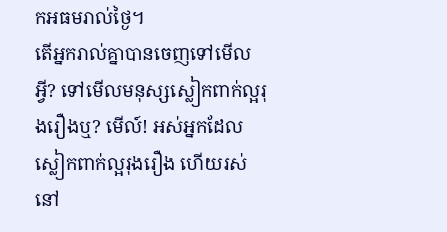កអធមរាល់ថ្ងៃ។
តើអ្នករាល់គ្នាបានចេញទៅមើលអ្វី? ទៅមើលមនុស្សស្លៀកពាក់ល្អរុងរឿងឬ? មើល៍! អស់អ្នកដែលស្លៀកពាក់ល្អរុងរឿង ហើយរស់នៅ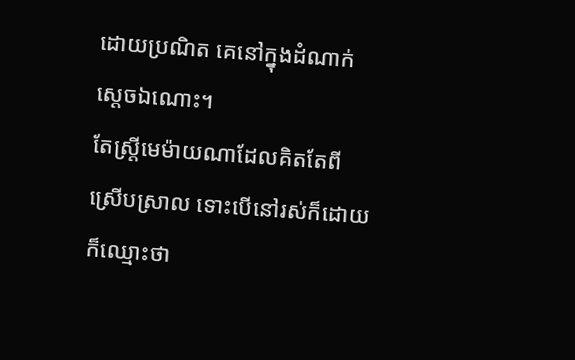ដោយប្រណិត គេនៅក្នុងដំណាក់ស្តេចឯណោះ។
តែស្ត្រីមេម៉ាយណាដែលគិតតែពីស្រើបស្រាល ទោះបើនៅរស់ក៏ដោយ ក៏ឈ្មោះថា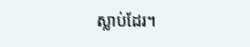ស្លាប់ដែរ។